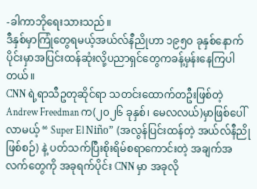-ခါကာဘိုရေးသားသည်။
ဒီနှစ်မှာကြုံတွေရမယ့်အယ်လ်နီညိုဟာ ၁၉၅၀ ခုနှစ်နောက်ပိုင်းမှာအပြင်းထန်ဆုံးလို့ပညာရှင်တွေကခန့်မှန်းနေကြပါတယ်။
CNN ရဲ့ရာသီဥတုဆိုင်ရာ သတင်းထောက်တဦးဖြစ်တဲ့ Andrew Freedman က(၂၀၂၆ ခုနှစ်၊ မေလလယ်)မှာဖြစ်ပေါ်လာမယ့် “ Super El Niño” (အလွန်ပြင်းထန်တဲ့ အယ်လ်နီညိုဖြစ်စဉ်) နဲ့ ပတ်သက်ပြီးစိုးရိမ်စရာကောင်းတဲ့ အချက်အလက်တွေကို အခုရက်ပိုင်း CNN မှာ အခုလို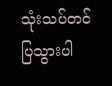သုံးသပ်တင်ပြသွားပါ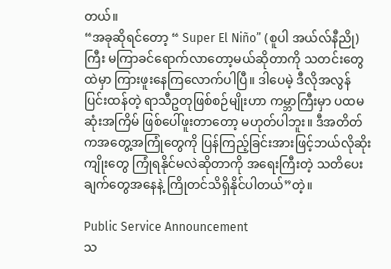တယ်။
“အခုဆိုရင်တော့ “ Super El Niño” (စူပါ အယ်လ်နီညို) ကြီး မကြာခင်ရောက်လာတော့မယ်ဆိုတာကို သတင်းတွေထဲမှာ ကြားဖူးနေကြလောက်ပါပြီ။ ဒါပေမဲ့ ဒီလိုအလွန်ပြင်းထန်တဲ့ ရာသီဥတုဖြစ်စဉ်မျိုးဟာ ကမ္ဘာကြီးမှာ ပထမဆုံးအကြိမ် ဖြစ်ပေါ်ဖူးတာတော့ မဟုတ်ပါဘူး။ ဒီအတိတ်ကအတွေ့အကြုံတွေကို ပြန်ကြည့်ခြင်းအားဖြင့်ဘယ်လိုဆိုးကျိုးတွေ ကြုံရနိုင်မလဲဆိုတာကို အရေးကြီးတဲ့ သတိပေးချက်တွေအနေနဲ့ ကြိုတင်သိရှိနိုင်ပါတယ်”တဲ့။

Public Service Announcement
သ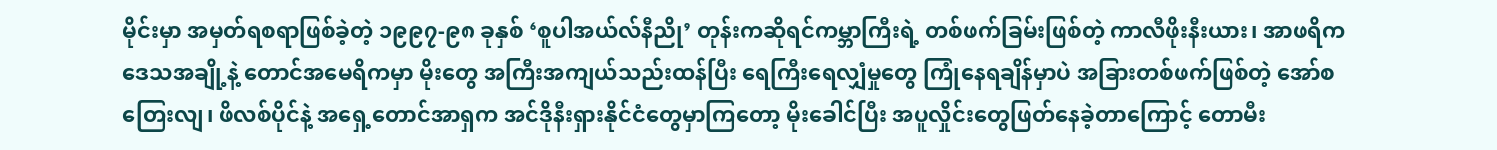မိုင်းမှာ အမှတ်ရစရာဖြစ်ခဲ့တဲ့ ၁၉၉၇-၉၈ ခုနှစ် ‘စူပါအယ်လ်နီညို’ တုန်းကဆိုရင်ကမ္ဘာကြီးရဲ့ တစ်ဖက်ခြမ်းဖြစ်တဲ့ ကာလီဖိုးနီးယား၊ အာဖရိကဒေသအချို့နဲ့ တောင်အမေရိကမှာ မိုးတွေ အကြီးအကျယ်သည်းထန်ပြီး ရေကြီးရေလျှံမှုတွေ ကြုံနေရချိန်မှာပဲ အခြားတစ်ဖက်ဖြစ်တဲ့ အော်စတြေးလျ၊ ဖိလစ်ပိုင်နဲ့ အရှေ့တောင်အာရှက အင်ဒိုနီးရှားနိုင်ငံတွေမှာကြတော့ မိုးခေါင်ပြီး အပူလှိုင်းတွေဖြတ်နေခဲ့တာကြောင့် တောမီး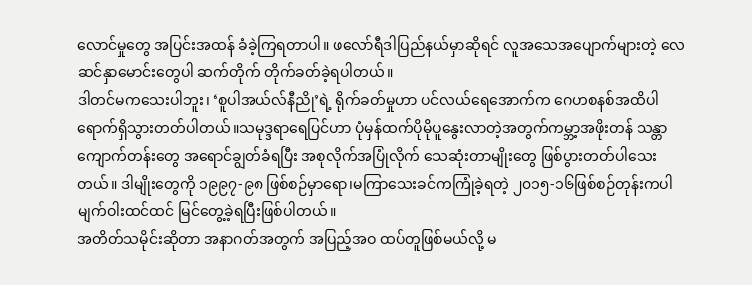လောင်မှုတွေ အပြင်းအထန် ခံခဲ့ကြရတာပါ။ ဖလော်ရီဒါပြည်နယ်မှာဆိုရင် လူအသေအပျောက်များတဲ့ လေဆင်နှာမောင်းတွေပါ ဆက်တိုက် တိုက်ခတ်ခဲ့ရပါတယ်။
ဒါတင်မကသေးပါဘူး၊ ‘စူပါအယ်လ်နီညို’ရဲ့ ရိုက်ခတ်မှုဟာ ပင်လယ်ရေအောက်က ဂေဟစနစ်အထိပါ ရောက်ရှိသွားတတ်ပါတယ်။သမုဒ္ဒရာရေပြင်ဟာ ပုံမှန်ထက်ပိုမိုပူနွေးလာတဲ့အတွက်ကမ္ဘာ့အဖိုးတန် သန္တာကျောက်တန်းတွေ အရောင်ချွတ်ခံရပြီး အစုလိုက်အပြုံလိုက် သေဆုံးတာမျိုးတွေ ဖြစ်ပွားတတ်ပါသေးတယ်။ ဒါမျိုးတွေကို ၁၉၉၇-၉၈ ဖြစ်စဉ်မှာရော၊မကြာသေးခင်ကကြုံခဲ့ရတဲ့ ၂၀၁၅-၁၆ဖြစ်စဉ်တုန်းကပါ မျက်ဝါးထင်ထင် မြင်တွေ့ခဲ့ရပြီးဖြစ်ပါတယ်။
အတိတ်သမိုင်းဆိုတာ အနာဂတ်အတွက် အပြည့်အဝ ထပ်တူဖြစ်မယ်လို့ မ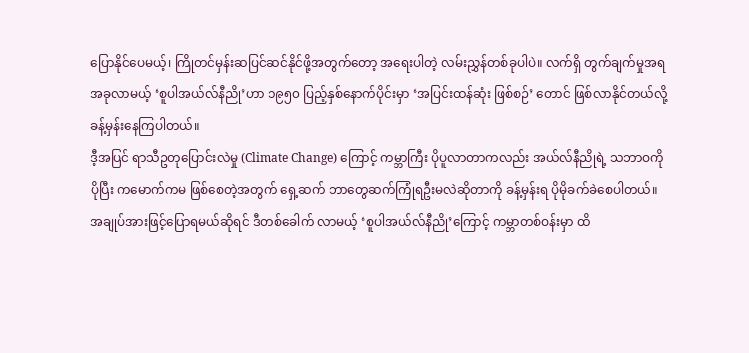ပြောနိုင်ပေမယ့်၊ ကြိုတင်မှန်းဆပြင်ဆင်နိုင်ဖို့အတွက်တော့ အရေးပါတဲ့ လမ်းညွှန်တစ်ခုပါပဲ။ လက်ရှိ တွက်ချက်မှုအရ အခုလာမယ့် ‘စူပါအယ်လ်နီညို’ဟာ ၁၉၅၀ ပြည့်နှစ်နောက်ပိုင်းမှာ ‘အပြင်းထန်ဆုံး ဖြစ်စဉ်’ တောင် ဖြစ်လာနိုင်တယ်လို့ ခန့်မှန်းနေကြပါတယ်။
ဒီ့အပြင် ရာသီဥတုပြောင်းလဲမှု (Climate Change) ကြောင့် ကမ္ဘာကြီး ပိုပူလာတာကလည်း အယ်လ်နီညိုရဲ့ သဘာဝကို ပိုပြီး ကမောက်ကမ ဖြစ်စေတဲ့အတွက် ရှေ့ဆက် ဘာတွေဆက်ကြုံရဦးမလဲဆိုတာကို ခန့်မှန်းရ ပိုမိုခက်ခဲစေပါတယ်။
အချုပ်အားဖြင့်ပြောရမယ်ဆိုရင် ဒီတစ်ခေါက် လာမယ့် ‘စူပါအယ်လ်နီညို’ကြောင့် ကမ္ဘာတစ်ဝန်းမှာ ထိ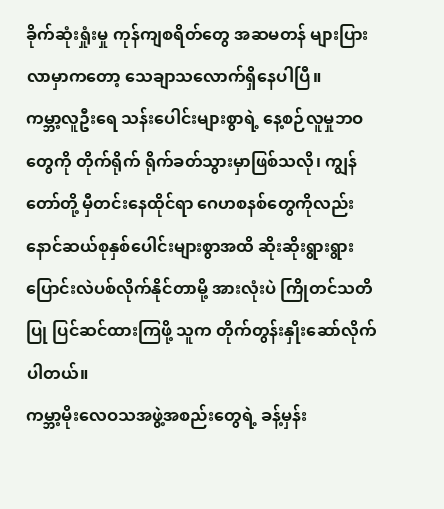ခိုက်ဆုံးရှုံးမှု ကုန်ကျစရိတ်တွေ အဆမတန် များပြားလာမှာကတော့ သေချာသလောက်ရှိနေပါပြီ။
ကမ္ဘာ့လူဦးရေ သန်းပေါင်းများစွာရဲ့ နေ့စဉ်လူမှုဘဝတွေကို တိုက်ရိုက် ရိုက်ခတ်သွားမှာဖြစ်သလို၊ ကျွန်တော်တို့ မှီတင်းနေထိုင်ရာ ဂေဟစနစ်တွေကိုလည်း နောင်ဆယ်စုနှစ်ပေါင်းများစွာအထိ ဆိုးဆိုးရွားရွား ပြောင်းလဲပစ်လိုက်နိုင်တာမို့ အားလုံးပဲ ကြိုတင်သတိပြု ပြင်ဆင်ထားကြဖို့ သူက တိုက်တွန်းနှိုးဆော်လိုက်ပါတယ်။
ကမ္ဘာ့မိုးလေဝသအဖွဲ့အစည်းတွေရဲ့ ခန့်မှန်း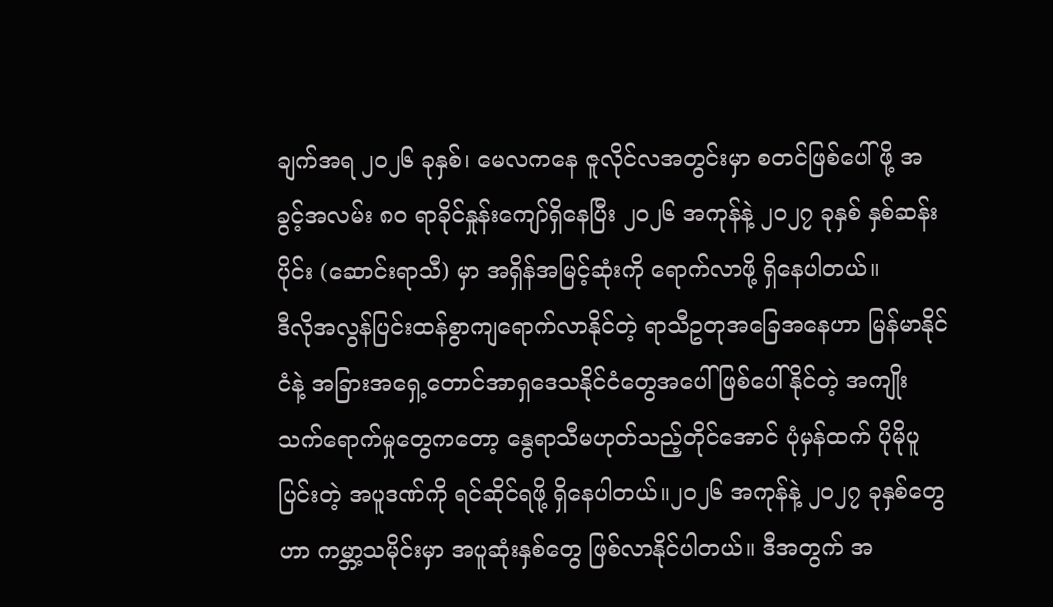ချက်အရ ၂၀၂၆ ခုနှစ်၊ မေလကနေ ဇူလိုင်လအတွင်းမှာ စတင်ဖြစ်ပေါ်ဖို့ အခွင့်အလမ်း ၈၀ ရာခိုင်နှုန်းကျော်ရှိနေပြီး ၂၀၂၆ အကုန်နဲ့ ၂၀၂၇ ခုနှစ် နှစ်ဆန်းပိုင်း (ဆောင်းရာသီ) မှာ အရှိန်အမြင့်ဆုံးကို ရောက်လာဖို့ ရှိနေပါတယ်။
ဒီလိုအလွန်ပြင်းထန်စွာကျရောက်လာနိုင်တဲ့ ရာသီဥတုအခြေအနေဟာ မြန်မာနိုင်ငံနဲ့ အခြားအရှေ့တောင်အာရှဒေသနိုင်ငံတွေအပေါ် ဖြစ်ပေါ်နိုင်တဲ့ အကျိုးသက်ရောက်မှုတွေကတော့ နွေရာသီမဟုတ်သည့်တိုင်အောင် ပုံမှန်ထက် ပိုမိုပူပြင်းတဲ့ အပူဒဏ်ကို ရင်ဆိုင်ရဖို့ ရှိနေပါတယ်။၂၀၂၆ အကုန်နဲ့ ၂၀၂၇ ခုနှစ်တွေဟာ ကမ္ဘာ့သမိုင်းမှာ အပူဆုံးနှစ်တွေ ဖြစ်လာနိုင်ပါတယ်။ ဒီအတွက် အ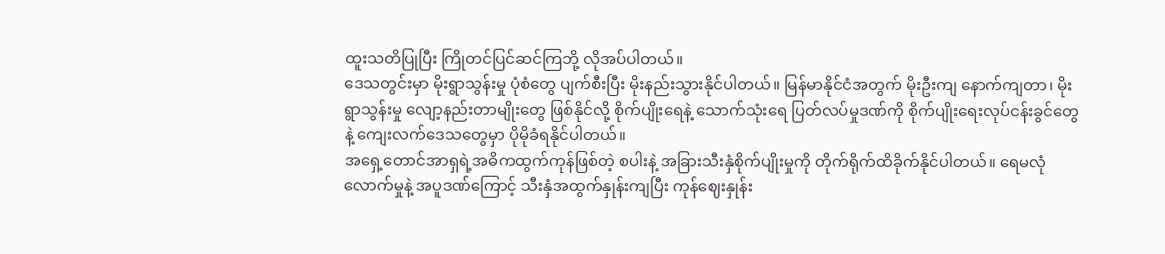ထူးသတိပြုပြီး ကြိုတင်ပြင်ဆင်ကြဘို့ လိုအပ်ပါတယ်။
ဒေသတွင်းမှာ မိုးရွာသွန်းမှု ပုံစံတွေ ပျက်စီးပြီး မိုးနည်းသွားနိုင်ပါတယ်။ မြန်မာနိုင်ငံအတွက် မိုးဦးကျ နောက်ကျတာ၊ မိုးရွာသွန်းမှု လျော့နည်းတာမျိုးတွေ ဖြစ်နိုင်လို့ စိုက်ပျိုးရေနဲ့ သောက်သုံးရေ ပြတ်လပ်မှုဒဏ်ကို စိုက်ပျိုးရေးလုပ်ငန်းခွင်တွေနဲ့ ကျေးလက်ဒေသတွေမှာ ပိုမိုခံရနိုင်ပါတယ်။
အရှေ့တောင်အာရှရဲ့အဓိကထွက်ကုန်ဖြစ်တဲ့ စပါးနဲ့ အခြားသီးနှံစိုက်ပျိုးမှုကို တိုက်ရိုက်ထိခိုက်နိုင်ပါတယ်။ ရေမလုံလောက်မှုနဲ့ အပူဒဏ်ကြောင့် သီးနှံအထွက်နှုန်းကျပြီး ကုန်ဈေးနှုန်း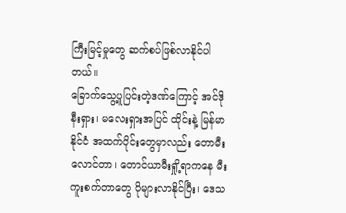ကြီးမြင့်မှုတွေ ဆက်စပ်ဖြစ်လာနိုင်ပါတယ်။
ခြောက်သွေ့ပူပြင်းတဲ့ဒဏ်ကြောင့် အင်ဒိုနီးရှား၊ မလေးရှားအပြင် ထိုင်းနဲ့ မြန်မာနိုင်ငံ အထက်ပိုင်းတွေမှာလည်း တောမီးလောင်တာ၊ တောင်ယာမီးရှို့ရာကနေ မီးကူးစက်တာတွေ ပိုများလာနိုင်ပြီး၊ ဒေသ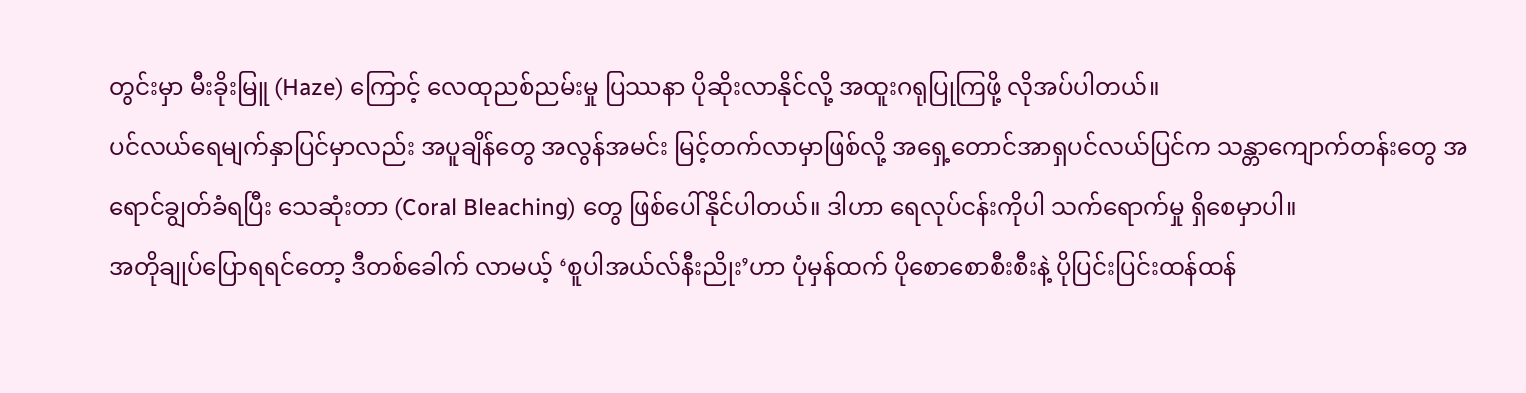တွင်းမှာ မီးခိုးမြူ (Haze) ကြောင့် လေထုညစ်ညမ်းမှု ပြဿနာ ပိုဆိုးလာနိုင်လို့ အထူးဂရုပြုကြဖို့ လိုအပ်ပါတယ်။
ပင်လယ်ရေမျက်နှာပြင်မှာလည်း အပူချိန်တွေ အလွန်အမင်း မြင့်တက်လာမှာဖြစ်လို့ အရှေ့တောင်အာရှပင်လယ်ပြင်က သန္တာကျောက်တန်းတွေ အရောင်ချွတ်ခံရပြီး သေဆုံးတာ (Coral Bleaching) တွေ ဖြစ်ပေါ်နိုင်ပါတယ်။ ဒါဟာ ရေလုပ်ငန်းကိုပါ သက်ရောက်မှု ရှိစေမှာပါ။
အတိုချုပ်ပြောရရင်တော့ ဒီတစ်ခေါက် လာမယ့် ‘စူပါအယ်လ်နီးညိုး’ဟာ ပုံမှန်ထက် ပိုစောစောစီးစီးနဲ့ ပိုပြင်းပြင်းထန်ထန်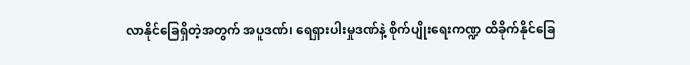လာနိုင်ခြေရှိတဲ့အတွက် အပူဒဏ်၊ ရေရှားပါးမှုဒဏ်နဲ့ စိုက်ပျိုးရေးကဏ္ဍ ထိခိုက်နိုင်ခြေ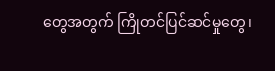တွေအတွက် ကြိုတင်ပြင်ဆင်မှုတွေ၊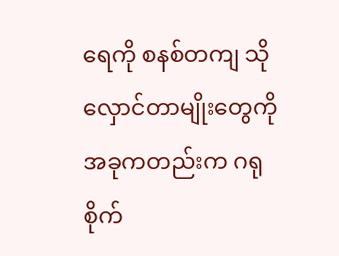ရေကို စနစ်တကျ သိုလှောင်တာမျိုးတွေကို အခုကတည်းက ဂရုစိုက်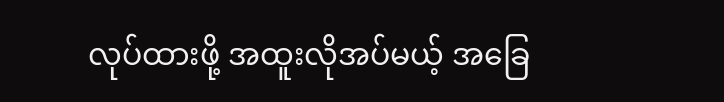လုပ်ထားဖို့ အထူးလိုအပ်မယ့် အခြေ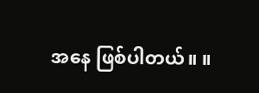အနေ ဖြစ်ပါတယ်။ ။